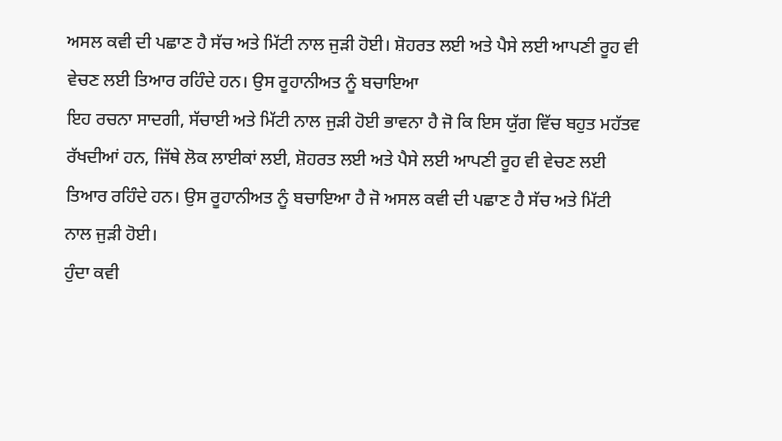ਅਸਲ ਕਵੀ ਦੀ ਪਛਾਣ ਹੈ ਸੱਚ ਅਤੇ ਮਿੱਟੀ ਨਾਲ ਜੁੜੀ ਹੋਈ। ਸ਼ੋਹਰਤ ਲਈ ਅਤੇ ਪੈਸੇ ਲਈ ਆਪਣੀ ਰੂਹ ਵੀ ਵੇਚਣ ਲਈ ਤਿਆਰ ਰਹਿੰਦੇ ਹਨ। ਉਸ ਰੂਹਾਨੀਅਤ ਨੂੰ ਬਚਾਇਆ
ਇਹ ਰਚਨਾ ਸਾਦਗੀ, ਸੱਚਾਈ ਅਤੇ ਮਿੱਟੀ ਨਾਲ ਜੁੜੀ ਹੋਈ ਭਾਵਨਾ ਹੈ ਜੋ ਕਿ ਇਸ ਯੁੱਗ ਵਿੱਚ ਬਹੁਤ ਮਹੱਤਵ ਰੱਖਦੀਆਂ ਹਨ, ਜਿੱਥੇ ਲੋਕ ਲਾਈਕਾਂ ਲਈ, ਸ਼ੋਹਰਤ ਲਈ ਅਤੇ ਪੈਸੇ ਲਈ ਆਪਣੀ ਰੂਹ ਵੀ ਵੇਚਣ ਲਈ ਤਿਆਰ ਰਹਿੰਦੇ ਹਨ। ਉਸ ਰੂਹਾਨੀਅਤ ਨੂੰ ਬਚਾਇਆ ਹੈ ਜੋ ਅਸਲ ਕਵੀ ਦੀ ਪਛਾਣ ਹੈ ਸੱਚ ਅਤੇ ਮਿੱਟੀ ਨਾਲ ਜੁੜੀ ਹੋਈ।
ਹੁੰਦਾ ਕਵੀ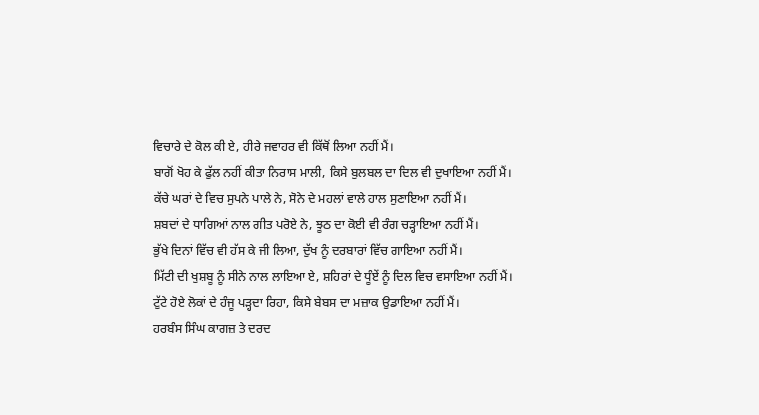ਵਿਚਾਰੇ ਦੇ ਕੋਲ ਕੀ ਏ, ਹੀਰੇ ਜਵਾਹਰ ਵੀ ਕਿੱਥੋਂ ਲਿਆ ਨਹੀਂ ਮੈਂ।
ਬਾਗੋਂ ਖੋਹ ਕੇ ਫੁੱਲ ਨਹੀਂ ਕੀਤਾ ਨਿਰਾਸ ਮਾਲੀ, ਕਿਸੇ ਬੁਲਬਲ ਦਾ ਦਿਲ ਵੀ ਦੁਖਾਇਆ ਨਹੀਂ ਮੈਂ।
ਕੱਚੇ ਘਰਾਂ ਦੇ ਵਿਚ ਸੁਪਨੇ ਪਾਲੇ ਨੇ, ਸੋਨੇ ਦੇ ਮਹਲਾਂ ਵਾਲੇ ਹਾਲ ਸੁਣਾਇਆ ਨਹੀਂ ਮੈਂ।
ਸ਼ਬਦਾਂ ਦੇ ਧਾਗਿਆਂ ਨਾਲ ਗੀਤ ਪਰੋਏ ਨੇ, ਝੂਠ ਦਾ ਕੋਈ ਵੀ ਰੰਗ ਚੜ੍ਹਾਇਆ ਨਹੀਂ ਮੈਂ।
ਭੁੱਖੇ ਦਿਨਾਂ ਵਿੱਚ ਵੀ ਹੱਸ ਕੇ ਜੀ ਲਿਆ, ਦੁੱਖ ਨੂੰ ਦਰਬਾਰਾਂ ਵਿੱਚ ਗਾਇਆ ਨਹੀਂ ਮੈਂ।
ਮਿੱਟੀ ਦੀ ਖੁਸ਼ਬੂ ਨੂੰ ਸੀਨੇ ਨਾਲ ਲਾਇਆ ਏ, ਸ਼ਹਿਰਾਂ ਦੇ ਧੂੰਏਂ ਨੂੰ ਦਿਲ ਵਿਚ ਵਸਾਇਆ ਨਹੀਂ ਮੈਂ।
ਟੁੱਟੇ ਹੋਏ ਲੋਕਾਂ ਦੇ ਹੰਜੂ ਪੜ੍ਹਦਾ ਰਿਹਾ, ਕਿਸੇ ਬੇਬਸ ਦਾ ਮਜ਼ਾਕ ਉਡਾਇਆ ਨਹੀਂ ਮੈਂ।
ਹਰਬੰਸ ਸਿੰਘ ਕਾਗਜ਼ ਤੇ ਦਰਦ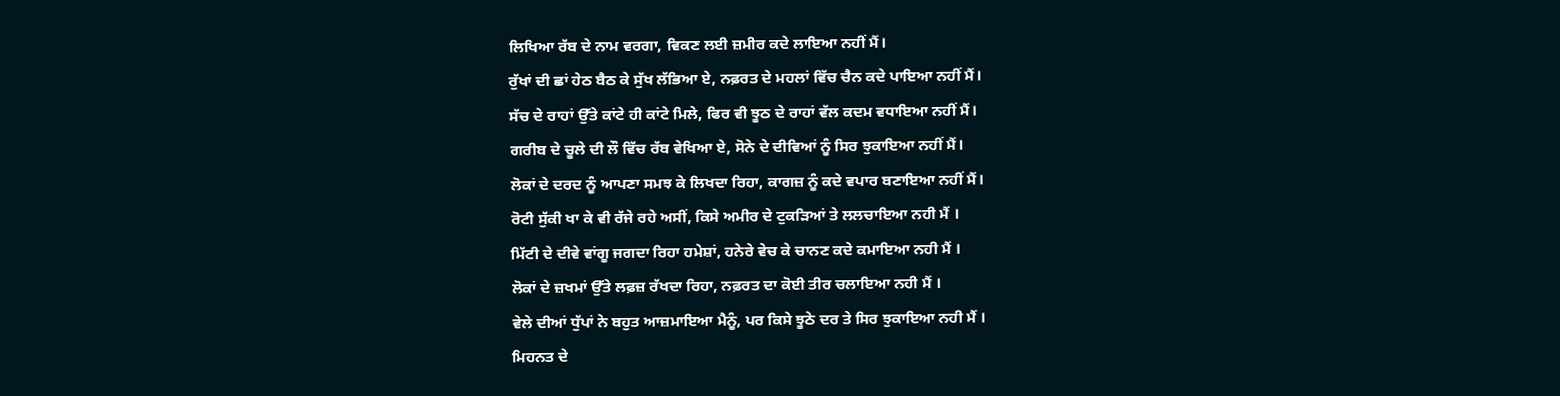ਲਿਖਿਆ ਰੱਬ ਦੇ ਨਾਮ ਵਰਗਾ, ਵਿਕਣ ਲਈ ਜ਼ਮੀਰ ਕਦੇ ਲਾਇਆ ਨਹੀਂ ਮੈਂ।
ਰੁੱਖਾਂ ਦੀ ਛਾਂ ਹੇਠ ਬੈਠ ਕੇ ਸੁੱਖ ਲੱਭਿਆ ਏ, ਨਫ਼ਰਤ ਦੇ ਮਹਲਾਂ ਵਿੱਚ ਚੈਨ ਕਦੇ ਪਾਇਆ ਨਹੀਂ ਮੈਂ।
ਸੱਚ ਦੇ ਰਾਹਾਂ ਉੱਤੇ ਕਾਂਟੇ ਹੀ ਕਾਂਟੇ ਮਿਲੇ, ਫਿਰ ਵੀ ਝੂਠ ਦੇ ਰਾਹਾਂ ਵੱਲ ਕਦਮ ਵਧਾਇਆ ਨਹੀਂ ਮੈਂ।
ਗਰੀਬ ਦੇ ਚੂਲੇ ਦੀ ਲੌ ਵਿੱਚ ਰੱਬ ਵੇਖਿਆ ਏ, ਸੋਨੇ ਦੇ ਦੀਵਿਆਂ ਨੂੰ ਸਿਰ ਝੁਕਾਇਆ ਨਹੀਂ ਮੈਂ।
ਲੋਕਾਂ ਦੇ ਦਰਦ ਨੂੰ ਆਪਣਾ ਸਮਝ ਕੇ ਲਿਖਦਾ ਰਿਹਾ, ਕਾਗਜ਼ ਨੂੰ ਕਦੇ ਵਪਾਰ ਬਣਾਇਆ ਨਹੀਂ ਮੈਂ।
ਰੋਟੀ ਸੁੱਕੀ ਖਾ ਕੇ ਵੀ ਰੱਜੇ ਰਹੇ ਅਸੀਂ, ਕਿਸੇ ਅਮੀਰ ਦੇ ਟੁਕੜਿਆਂ ਤੇ ਲਲਚਾਇਆ ਨਹੀ ਮੈਂ ।
ਮਿੱਟੀ ਦੇ ਦੀਵੇ ਵਾਂਗੂ ਜਗਦਾ ਰਿਹਾ ਹਮੇਸ਼ਾਂ, ਹਨੇਰੇ ਵੇਚ ਕੇ ਚਾਨਣ ਕਦੇ ਕਮਾਇਆ ਨਹੀ ਮੈਂ ।
ਲੋਕਾਂ ਦੇ ਜ਼ਖਮਾਂ ਉੱਤੇ ਲਫ਼ਜ਼ ਰੱਖਦਾ ਰਿਹਾ, ਨਫ਼ਰਤ ਦਾ ਕੋਈ ਤੀਰ ਚਲਾਇਆ ਨਹੀ ਮੈਂ ।
ਵੇਲੇ ਦੀਆਂ ਧੁੱਪਾਂ ਨੇ ਬਹੁਤ ਆਜ਼ਮਾਇਆ ਮੈਨੂੰ, ਪਰ ਕਿਸੇ ਝੂਠੇ ਦਰ ਤੇ ਸਿਰ ਝੁਕਾਇਆ ਨਹੀ ਮੈਂ ।
ਮਿਹਨਤ ਦੇ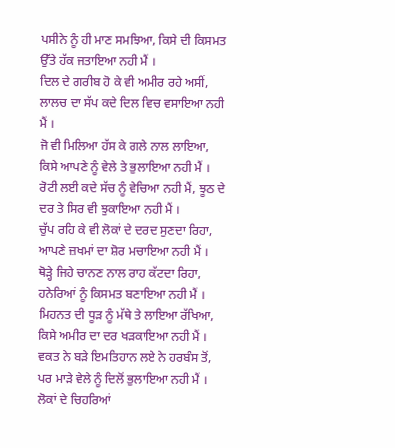ਪਸੀਨੇ ਨੂੰ ਹੀ ਮਾਣ ਸਮਝਿਆ, ਕਿਸੇ ਦੀ ਕਿਸਮਤ ਉੱਤੇ ਹੱਕ ਜਤਾਇਆ ਨਹੀ ਮੈਂ ।
ਦਿਲ ਦੇ ਗਰੀਬ ਹੋ ਕੇ ਵੀ ਅਮੀਰ ਰਹੇ ਅਸੀਂ, ਲਾਲਚ ਦਾ ਸੱਪ ਕਦੇ ਦਿਲ ਵਿਚ ਵਸਾਇਆ ਨਹੀ ਮੈਂ ।
ਜੋ ਵੀ ਮਿਲਿਆ ਹੱਸ ਕੇ ਗਲੇ ਨਾਲ ਲਾਇਆ, ਕਿਸੇ ਆਪਣੇ ਨੂੰ ਵੇਲੇ ਤੇ ਭੁਲਾਇਆ ਨਹੀ ਮੈਂ ।
ਰੋਟੀ ਲਈ ਕਦੇ ਸੱਚ ਨੂੰ ਵੇਚਿਆ ਨਹੀ ਮੈਂ, ਝੂਠ ਦੇ ਦਰ ਤੇ ਸਿਰ ਵੀ ਝੁਕਾਇਆ ਨਹੀ ਮੈਂ ।
ਚੁੱਪ ਰਹਿ ਕੇ ਵੀ ਲੋਕਾਂ ਦੇ ਦਰਦ ਸੁਣਦਾ ਰਿਹਾ, ਆਪਣੇ ਜ਼ਖਮਾਂ ਦਾ ਸ਼ੋਰ ਮਚਾਇਆ ਨਹੀ ਮੈਂ ।
ਥੋੜ੍ਹੇ ਜਿਹੇ ਚਾਨਣ ਨਾਲ ਰਾਹ ਕੱਟਦਾ ਰਿਹਾ, ਹਨੇਰਿਆਂ ਨੂੰ ਕਿਸਮਤ ਬਣਾਇਆ ਨਹੀ ਮੈਂ ।
ਮਿਹਨਤ ਦੀ ਧੂੜ ਨੂੰ ਮੱਥੇ ਤੇ ਲਾਇਆ ਰੱਖਿਆ, ਕਿਸੇ ਅਮੀਰ ਦਾ ਦਰ ਖੜਕਾਇਆ ਨਹੀ ਮੈਂ ।
ਵਕਤ ਨੇ ਬੜੇ ਇਮਤਿਹਾਨ ਲਏ ਨੇ ਹਰਬੰਸ ਤੋਂ, ਪਰ ਮਾੜੇ ਵੇਲੇ ਨੂੰ ਦਿਲੋਂ ਭੁਲਾਇਆ ਨਹੀ ਮੈਂ ।
ਲੋਕਾਂ ਦੇ ਚਿਹਰਿਆਂ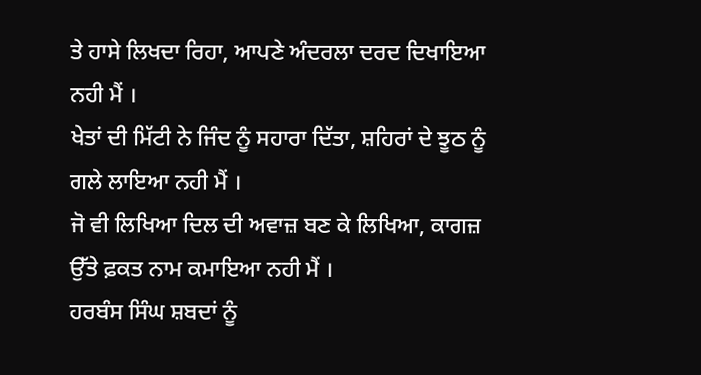ਤੇ ਹਾਸੇ ਲਿਖਦਾ ਰਿਹਾ, ਆਪਣੇ ਅੰਦਰਲਾ ਦਰਦ ਦਿਖਾਇਆ ਨਹੀ ਮੈਂ ।
ਖੇਤਾਂ ਦੀ ਮਿੱਟੀ ਨੇ ਜਿੰਦ ਨੂੰ ਸਹਾਰਾ ਦਿੱਤਾ, ਸ਼ਹਿਰਾਂ ਦੇ ਝੂਠ ਨੂੰ ਗਲੇ ਲਾਇਆ ਨਹੀ ਮੈਂ ।
ਜੋ ਵੀ ਲਿਖਿਆ ਦਿਲ ਦੀ ਅਵਾਜ਼ ਬਣ ਕੇ ਲਿਖਿਆ, ਕਾਗਜ਼ ਉੱਤੇ ਫ਼ਕਤ ਨਾਮ ਕਮਾਇਆ ਨਹੀ ਮੈਂ ।
ਹਰਬੰਸ ਸਿੰਘ ਸ਼ਬਦਾਂ ਨੂੰ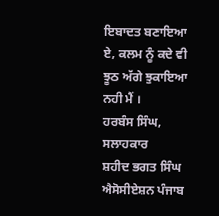ਇਬਾਦਤ ਬਣਾਇਆ ਏ, ਕਲਮ ਨੂੰ ਕਦੇ ਵੀ ਝੂਠ ਅੱਗੇ ਝੁਕਾਇਆ ਨਹੀ ਮੈਂ ।
ਹਰਬੰਸ ਸਿੰਘ, ਸਲਾਹਕਾਰ
ਸ਼ਹੀਦ ਭਗਤ ਸਿੰਘ ਐਸੋਸੀਏਸ਼ਨ ਪੰਜਾਬ